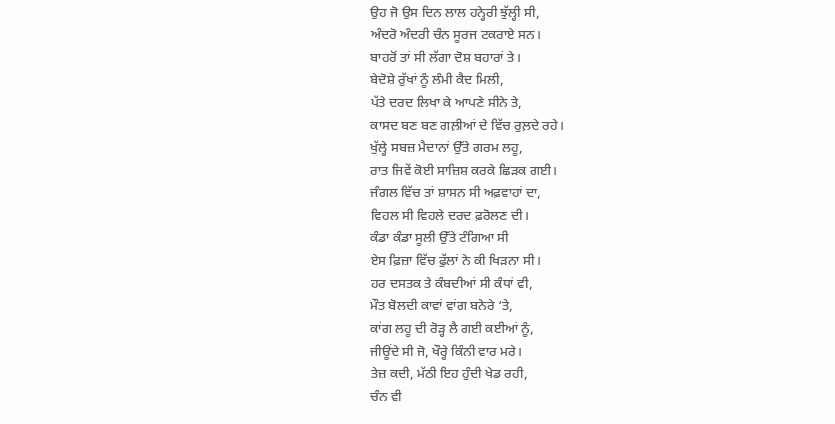ਉਹ ਜੋ ਉਸ ਦਿਨ ਲਾਲ ਹਨ੍ਹੇਰੀ ਝੁੱਲ੍ਹੀ ਸੀ,
ਅੰਦਰੋ ਅੰਦਰੀ ਚੰਨ ਸੂਰਜ ਟਕਰਾਏ ਸਨ।
ਬਾਹਰੋਂ ਤਾਂ ਸੀ ਲੱਗਾ ਦੋਸ਼ ਬਹਾਰਾਂ ਤੇ।
ਬੇਦੋਸ਼ੇ ਰੁੱਖਾਂ ਨੂੰ ਲੰਮੀ ਕੈਦ ਮਿਲੀ,
ਪੱਤੇ ਦਰਦ ਲਿਖਾ ਕੇ ਆਪਣੇ ਸੀਨੇ ਤੇ,
ਕਾਸਦ ਬਣ ਬਣ ਗਲ਼ੀਆਂ ਦੇ ਵਿੱਚ ਰੁਲ਼ਦੇ ਰਹੇ।
ਖੁੱਲ੍ਹੇ ਸਬਜ਼ ਮੈਦਾਨਾਂ ਉੱਤੇ ਗਰਮ ਲਹੂ,
ਰਾਤ ਜਿਵੇਂ ਕੋਈ ਸਾਜ਼ਿਸ਼ ਕਰਕੇ ਛਿੜਕ ਗਈ।
ਜੰਗਲ ਵਿੱਚ ਤਾਂ ਸ਼ਾਸਨ ਸੀ ਅਫ਼ਵਾਹਾਂ ਦਾ,
ਵਿਹਲ ਸੀ ਵਿਹਲੇ ਦਰਦ ਫ਼ਰੋਲਣ ਦੀ।
ਕੰਡਾ ਕੰਡਾ ਸੂਲੀ ਉੱਤੇ ਟੰਗਿਆ ਸੀ
ਏਸ ਫ਼ਿਜ਼ਾ ਵਿੱਚ ਫੁੱਲਾਂ ਨੇ ਕੀ ਖਿੜਨਾ ਸੀ।
ਹਰ ਦਸਤਕ ਤੇ ਕੰਬਦੀਆਂ ਸੀ ਕੰਧਾਂ ਵੀ,
ਮੌਤ ਬੋਲਦੀ ਕਾਵਾਂ ਵਾਂਗ ਬਨੇਰੇ ‘ਤੇ,
ਕਾਂਗ ਲਹੂ ਦੀ ਰੋੜ੍ਹ ਲੈ ਗਈ ਕਈਆਂ ਨੂੰ,
ਜੀਊਂਦੇ ਸੀ ਜੋ, ਖੌਰ੍ਹੇ ਕਿੰਨੀ ਵਾਰ ਮਰੇ।
ਤੇਜ਼ ਕਦੀ, ਮੱਠੀ ਇਹ ਹੁੰਦੀ ਖੇਡ ਰਹੀ,
ਚੰਨ ਵੀ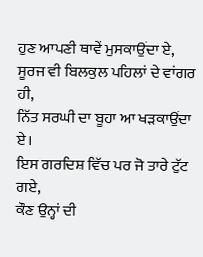ਹੁਣ ਆਪਣੀ ਥਾਵੇਂ ਮੁਸਕਾਉਂਦਾ ਏ,
ਸੂਰਜ ਵੀ ਬਿਲਕੁਲ ਪਹਿਲਾਂ ਦੇ ਵਾਂਗਰ ਹੀ,
ਨਿੱਤ ਸਰਘੀ ਦਾ ਬੂਹਾ ਆ ਖੜਕਾਉਂਦਾ ਏ।
ਇਸ ਗਰਦਿਸ਼ ਵਿੱਚ ਪਰ ਜੋ ਤਾਰੇ ਟੁੱਟ ਗਏ,
ਕੌਣ ਉਨ੍ਹਾਂ ਦੀ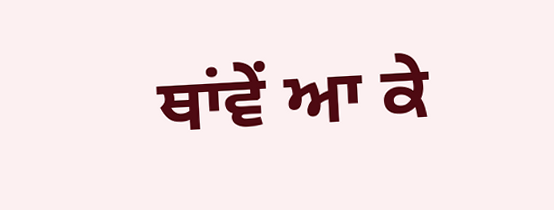ਥਾਂਵੇਂ ਆ ਕੇ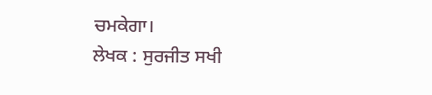ਚਮਕੇਗਾ।
ਲੇਖਕ : ਸੁਰਜੀਤ ਸਖੀ